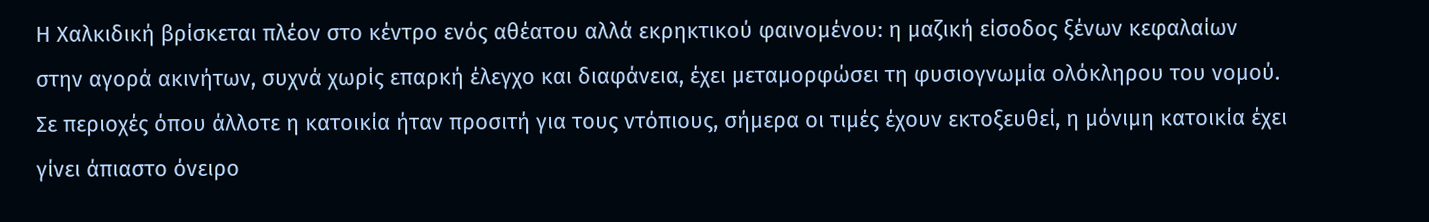Η Χαλκιδική βρίσκεται πλέον στο κέντρο ενός αθέατου αλλά εκρηκτικού φαινομένου: η μαζική είσοδος ξένων κεφαλαίων στην αγορά ακινήτων, συχνά χωρίς επαρκή έλεγχο και διαφάνεια, έχει μεταμορφώσει τη φυσιογνωμία ολόκληρου του νομού. Σε περιοχές όπου άλλοτε η κατοικία ήταν προσιτή για τους ντόπιους, σήμερα οι τιμές έχουν εκτοξευθεί, η μόνιμη κατοικία έχει γίνει άπιαστο όνειρο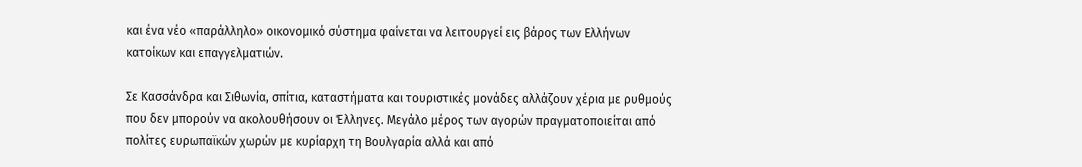και ένα νέο «παράλληλο» οικονομικό σύστημα φαίνεται να λειτουργεί εις βάρος των Ελλήνων κατοίκων και επαγγελματιών.

Σε Κασσάνδρα και Σιθωνία, σπίτια, καταστήματα και τουριστικές μονάδες αλλάζουν χέρια με ρυθμούς που δεν μπορούν να ακολουθήσουν οι Έλληνες. Μεγάλο μέρος των αγορών πραγματοποιείται από πολίτες ευρωπαϊκών χωρών με κυρίαρχη τη Βουλγαρία αλλά και από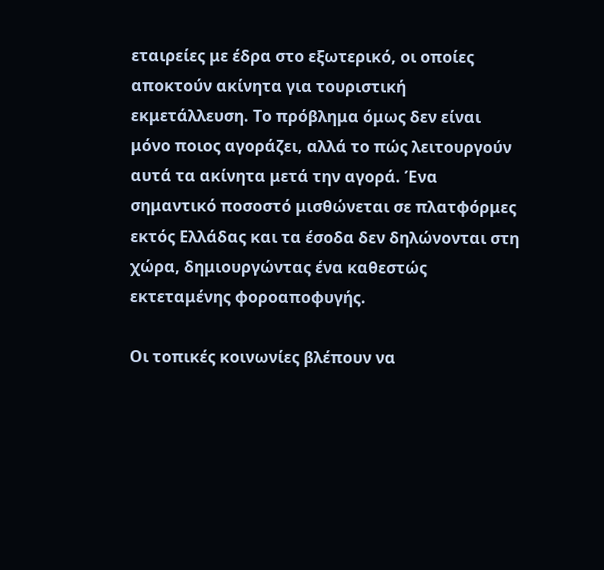εταιρείες με έδρα στο εξωτερικό, οι οποίες αποκτούν ακίνητα για τουριστική εκμετάλλευση. Το πρόβλημα όμως δεν είναι μόνο ποιος αγοράζει, αλλά το πώς λειτουργούν αυτά τα ακίνητα μετά την αγορά. Ένα σημαντικό ποσοστό μισθώνεται σε πλατφόρμες εκτός Ελλάδας και τα έσοδα δεν δηλώνονται στη χώρα, δημιουργώντας ένα καθεστώς εκτεταμένης φοροαποφυγής.

Οι τοπικές κοινωνίες βλέπουν να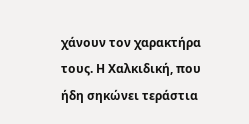χάνουν τον χαρακτήρα τους. Η Χαλκιδική, που ήδη σηκώνει τεράστια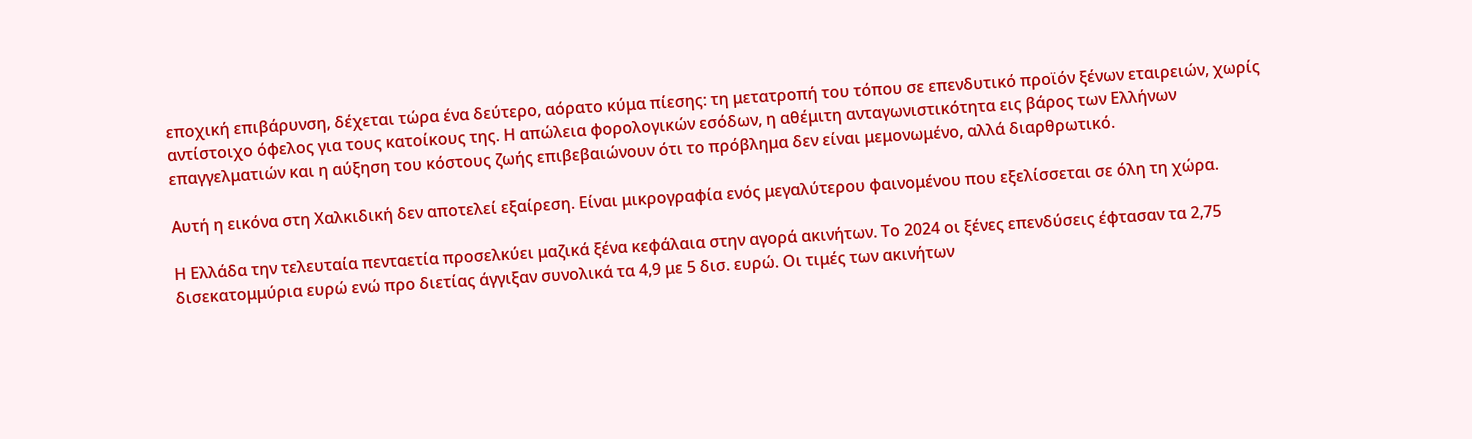εποχική επιβάρυνση, δέχεται τώρα ένα δεύτερο, αόρατο κύμα πίεσης: τη μετατροπή του τόπου σε επενδυτικό προϊόν ξένων εταιρειών, χωρίς αντίστοιχο όφελος για τους κατοίκους της. Η απώλεια φορολογικών εσόδων, η αθέμιτη ανταγωνιστικότητα εις βάρος των Ελλήνων επαγγελματιών και η αύξηση του κόστους ζωής επιβεβαιώνουν ότι το πρόβλημα δεν είναι μεμονωμένο, αλλά διαρθρωτικό.

Αυτή η εικόνα στη Χαλκιδική δεν αποτελεί εξαίρεση. Είναι μικρογραφία ενός μεγαλύτερου φαινομένου που εξελίσσεται σε όλη τη χώρα.

Η Ελλάδα την τελευταία πενταετία προσελκύει μαζικά ξένα κεφάλαια στην αγορά ακινήτων. Το 2024 οι ξένες επενδύσεις έφτασαν τα 2,75 δισεκατομμύρια ευρώ ενώ προ διετίας άγγιξαν συνολικά τα 4,9 με 5 δισ. ευρώ. Οι τιμές των ακινήτων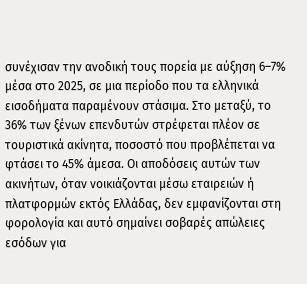συνέχισαν την ανοδική τους πορεία με αύξηση 6–7% μέσα στο 2025, σε μια περίοδο που τα ελληνικά εισοδήματα παραμένουν στάσιμα. Στο μεταξύ, το 36% των ξένων επενδυτών στρέφεται πλέον σε τουριστικά ακίνητα, ποσοστό που προβλέπεται να φτάσει το 45% άμεσα. Οι αποδόσεις αυτών των ακινήτων, όταν νοικιάζονται μέσω εταιρειών ή πλατφορμών εκτός Ελλάδας, δεν εμφανίζονται στη φορολογία και αυτό σημαίνει σοβαρές απώλειες εσόδων για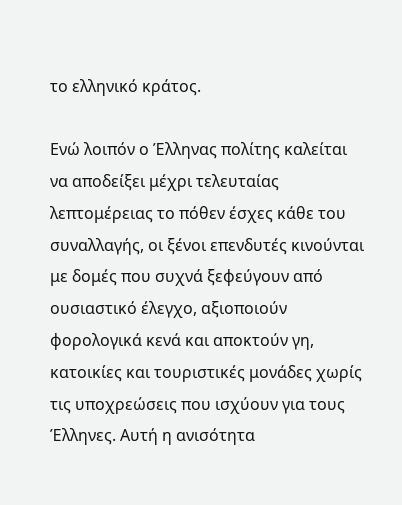το ελληνικό κράτος.

Ενώ λοιπόν ο Έλληνας πολίτης καλείται να αποδείξει μέχρι τελευταίας λεπτομέρειας το πόθεν έσχες κάθε του συναλλαγής, οι ξένοι επενδυτές κινούνται με δομές που συχνά ξεφεύγουν από ουσιαστικό έλεγχο, αξιοποιούν φορολογικά κενά και αποκτούν γη, κατοικίες και τουριστικές μονάδες χωρίς τις υποχρεώσεις που ισχύουν για τους Έλληνες. Αυτή η ανισότητα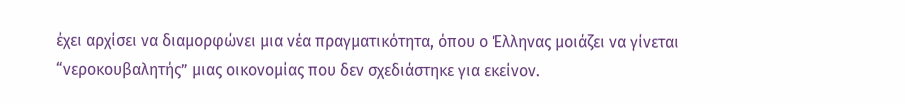έχει αρχίσει να διαμορφώνει μια νέα πραγματικότητα, όπου ο Έλληνας μοιάζει να γίνεται “νεροκουβαλητής” μιας οικονομίας που δεν σχεδιάστηκε για εκείνον.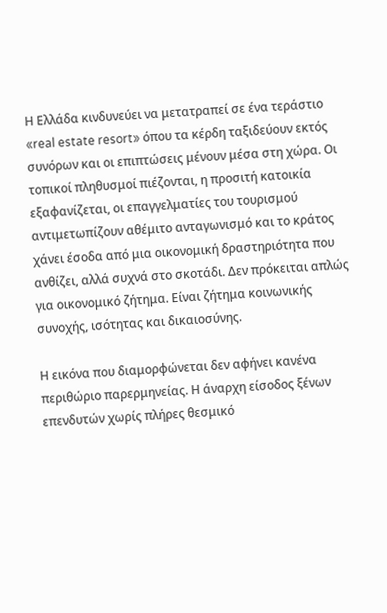Η Ελλάδα κινδυνεύει να μετατραπεί σε ένα τεράστιο «real estate resort» όπου τα κέρδη ταξιδεύουν εκτός συνόρων και οι επιπτώσεις μένουν μέσα στη χώρα. Οι τοπικοί πληθυσμοί πιέζονται, η προσιτή κατοικία εξαφανίζεται, οι επαγγελματίες του τουρισμού αντιμετωπίζουν αθέμιτο ανταγωνισμό και το κράτος χάνει έσοδα από μια οικονομική δραστηριότητα που ανθίζει, αλλά συχνά στο σκοτάδι. Δεν πρόκειται απλώς για οικονομικό ζήτημα. Είναι ζήτημα κοινωνικής συνοχής, ισότητας και δικαιοσύνης.

Η εικόνα που διαμορφώνεται δεν αφήνει κανένα περιθώριο παρερμηνείας. Η άναρχη είσοδος ξένων επενδυτών χωρίς πλήρες θεσμικό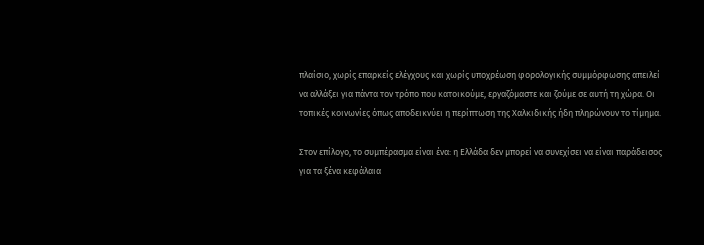πλαίσιο, χωρίς επαρκείς ελέγχους και χωρίς υποχρέωση φορολογικής συμμόρφωσης απειλεί να αλλάξει για πάντα τον τρόπο που κατοικούμε, εργαζόμαστε και ζούμε σε αυτή τη χώρα. Οι τοπικές κοινωνίες όπως αποδεικνύει η περίπτωση της Χαλκιδικής ήδη πληρώνουν το τίμημα.

Στον επίλογο, το συμπέρασμα είναι ένα: η Ελλάδα δεν μπορεί να συνεχίσει να είναι παράδεισος για τα ξένα κεφάλαια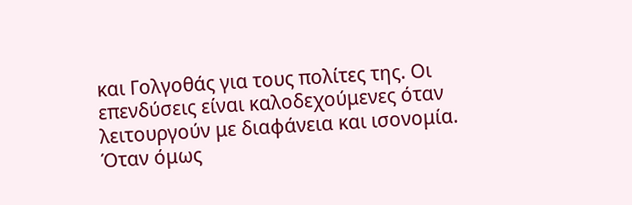και Γολγοθάς για τους πολίτες της. Οι επενδύσεις είναι καλοδεχούμενες όταν λειτουργούν με διαφάνεια και ισονομία. Όταν όμως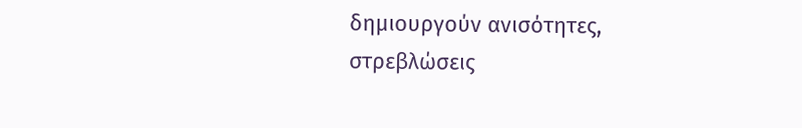δημιουργούν ανισότητες, στρεβλώσεις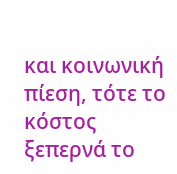και κοινωνική πίεση, τότε το κόστος ξεπερνά το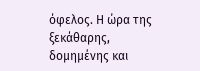όφελος. Η ώρα της ξεκάθαρης, δομημένης και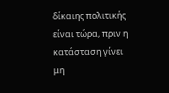δίκαιης πολιτικής είναι τώρα, πριν η κατάσταση γίνει μη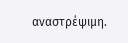αναστρέψιμη.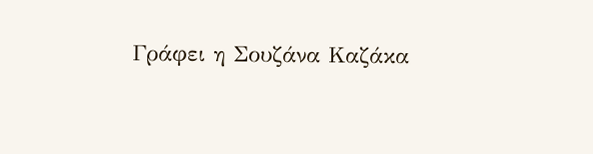Γράφει η Σουζάνα Καζάκα